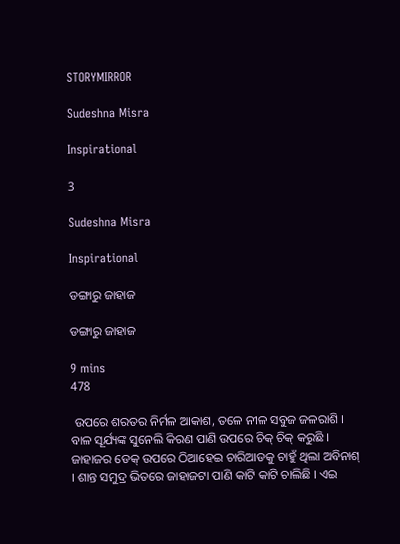STORYMIRROR

Sudeshna Misra

Inspirational

3

Sudeshna Misra

Inspirational

ଡଙ୍ଗାରୁ ଜାହାଜ

ଡଙ୍ଗାରୁ ଜାହାଜ

9 mins
478

 ଉପରେ ଶରତର ନିର୍ମଳ ଆକାଶ, ତଳେ ନୀଳ ସବୁଜ ଜଳରାଶି । ବାଳ ସୂର୍ଯ୍ୟଙ୍କ ସୁନେଲି କିରଣ ପାଣି ଉପରେ ଚିକ୍ ଚିକ୍ କରୁଛି । ଜାହାଜର ଡେକ୍ ଉପରେ ଠିଆହେଇ ଚାରିଆଡକୁ ଚାହୁଁ ଥିଲା ଅବିନାଶ୍ । ଶାନ୍ତ ସମୁଦ୍ର ଭିତରେ ଜାହାଜଟା ପାଣି କାଟି କାଟି ଚାଲିଛି । ଏଇ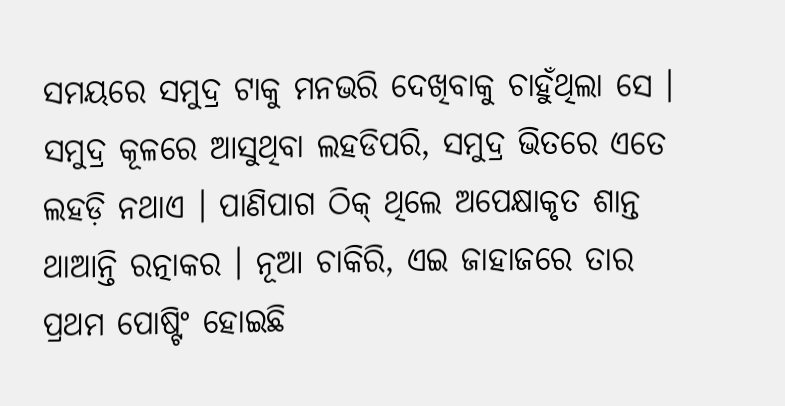ସମୟରେ ସମୁଦ୍ର ଟାକୁ ମନଭରି ଦେଖିବାକୁ ଚାହୁଁଥିଲା ସେ । ସମୁଦ୍ର କୂଳରେ ଆସୁଥିବା ଲହଡିପରି, ସମୁଦ୍ର ଭିତରେ ଏତେ ଲହଡ଼ି ନଥାଏ । ପାଣିପାଗ ଠିକ୍ ଥିଲେ ଅପେକ୍ଷାକୃତ ଶାନ୍ତ ଥାଆନ୍ତି ରତ୍ନାକର । ନୂଆ ଚାକିରି, ଏଇ ଜାହାଜରେ ତାର ପ୍ରଥମ ପୋଷ୍ଟିଂ ହୋଇଛି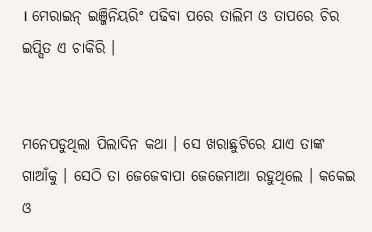। ମେରାଇନ୍ ଇଞ୍ଜିନିୟରିଂ ପଢିବା ପରେ ତାଲିମ ଓ ତାପରେ ଚିର ଇପ୍ସିତ ଏ ଚାକିରି ।


ମନେପଡୁଥିଲା ପିଲାଦିନ କଥା । ସେ ଖରାଛୁଟିରେ ଯାଏ ତାଙ୍କ ଗାଆଁକୁ । ସେଠି ତା ଜେଜେବାପା ଜେଜେମାଆ ରହୁଥିଲେ । କକେଇ ଓ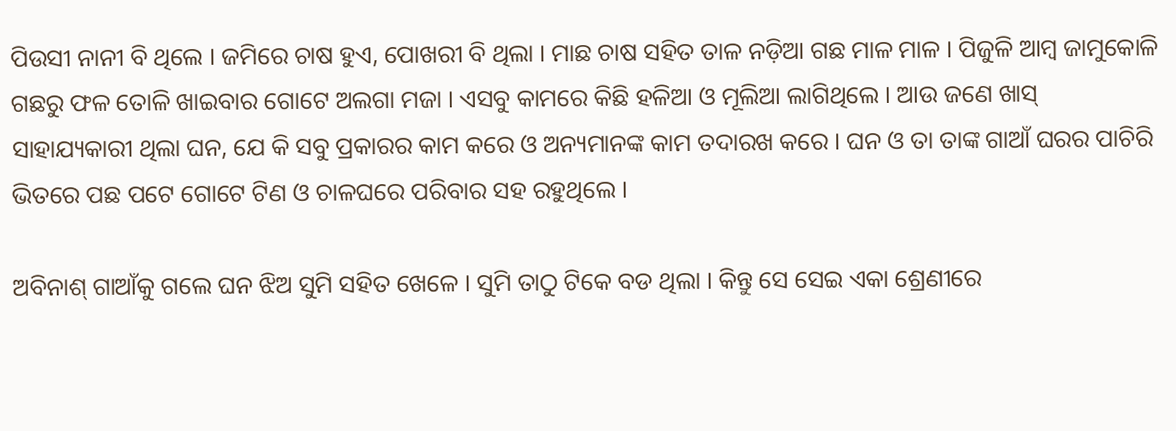ପିଉସୀ ନାନୀ ବି ଥିଲେ । ଜମିରେ ଚାଷ ହୁଏ, ପୋଖରୀ ବି ଥିଲା । ମାଛ ଚାଷ ସହିତ ତାଳ ନଡ଼ିଆ ଗଛ ମାଳ ମାଳ । ପିଜୁଳି ଆମ୍ବ ଜାମୁକୋଳି ଗଛରୁ ଫଳ ତୋଳି ଖାଇବାର ଗୋଟେ ଅଲଗା ମଜା । ଏସବୁ କାମରେ କିଛି ହଳିଆ ଓ ମୂଲିଆ ଲାଗିଥିଲେ । ଆଉ ଜଣେ ଖାସ୍ ସାହାଯ୍ୟକାରୀ ଥିଲା ଘନ, ଯେ କି ସବୁ ପ୍ରକାରର କାମ କରେ ଓ ଅନ୍ୟମାନଙ୍କ କାମ ତଦାରଖ କରେ । ଘନ ଓ ତା ତାଙ୍କ ଗାଆଁ ଘରର ପାଚିରି ଭିତରେ ପଛ ପଟେ ଗୋଟେ ଟିଣ ଓ ଚାଳଘରେ ପରିବାର ସହ ରହୁଥିଲେ ।

ଅବିନାଶ୍ ଗାଆଁକୁ ଗଲେ ଘନ ଝିଅ ସୁମି ସହିତ ଖେଳେ । ସୁମି ତାଠୁ ଟିକେ ବଡ ଥିଲା । କିନ୍ତୁ ସେ ସେଇ ଏକା ଶ୍ରେଣୀରେ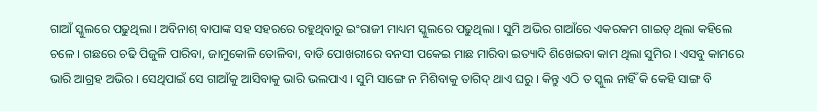ଗାଆଁ ସ୍କୁଲରେ ପଢୁଥିଲା । ଅବିନାଶ୍ ବାପାଙ୍କ ସହ ସହରରେ ରହୁଥିବାରୁ ଇଂରାଜୀ ମାଧ୍ୟମ ସ୍କୁଲରେ ପଢୁଥିଲା । ସୁମି ଅଭିର ଗାଆଁରେ ଏକରକମ ଗାଇଡ୍ ଥିଲା କହିଲେ ଚଳେ । ଗଛରେ ଚଢି ପିଜୁଳି ପାରିବା, ଜାମୁକୋଳି ତୋଳିବା, ବାଡି ପୋଖରୀରେ ବନସୀ ପକେଇ ମାଛ ମାରିବା ଇତ୍ୟାଦି ଶିଖେଇବା କାମ ଥିଲା ସୁମିର । ଏସବୁ କାମରେ ଭାରି ଆଗ୍ରହ ଅଭିର । ସେଥିପାଇଁ ସେ ଗାଆଁକୁ ଆସିବାକୁ ଭାରି ଭଲପାଏ । ସୁମି ସାଙ୍ଗେ ନ ମିଶିବାକୁ ତାଗିଦ୍ ଥାଏ ଘରୁ । କିନ୍ତୁ ଏଠି ତ ସ୍କୁଲ ନାହିଁ କି କେହି ସାଙ୍ଗ ବି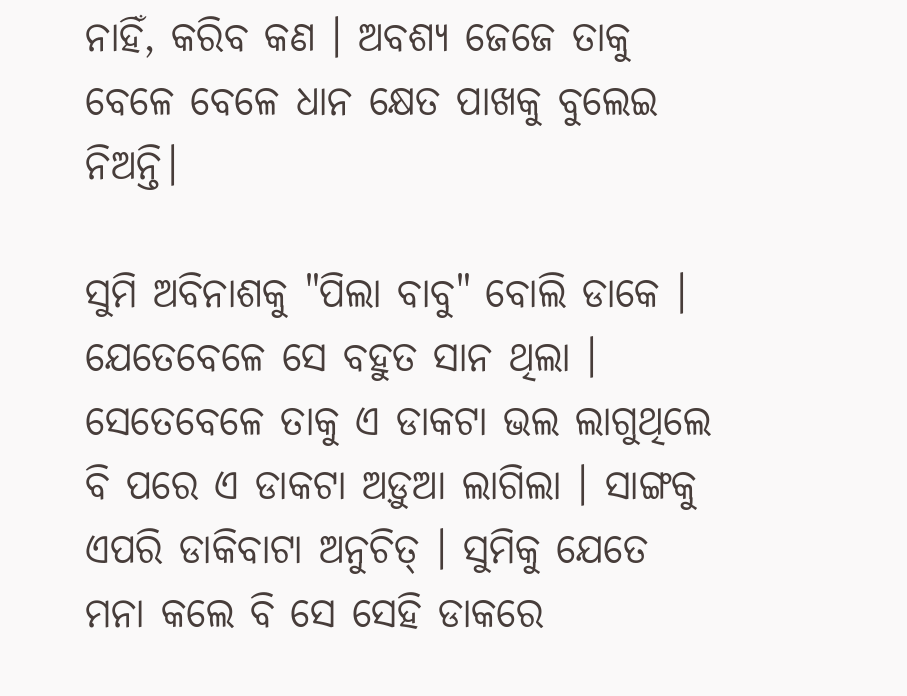ନାହିଁ, କରିବ କଣ । ଅବଶ୍ୟ ଜେଜେ ତାକୁ ବେଳେ ବେଳେ ଧାନ କ୍ଷେତ ପାଖକୁ ବୁଲେଇ ନିଅନ୍ତି।

ସୁମି ଅବିନାଶକୁ "ପିଲା ବାବୁ" ବୋଲି ଡାକେ । ଯେତେବେଳେ ସେ ବହୁତ ସାନ ଥିଲା । ସେତେବେଳେ ତାକୁ ଏ ଡାକଟା ଭଲ ଲାଗୁଥିଲେ ବି ପରେ ଏ ଡାକଟା ଅଡ଼ୁଆ ଲାଗିଲା । ସାଙ୍ଗକୁ ଏପରି ଡାକିବାଟା ଅନୁଚିତ୍ । ସୁମିକୁ ଯେତେ ମନା କଲେ ବି ସେ ସେହି ଡାକରେ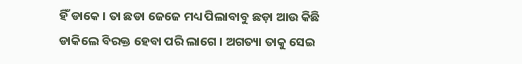ହିଁ ଡାକେ । ତା ଛଡା ଜେଜେ ମଧ୍ୟ ପିଲାବାବୁ ଛଡ଼ା ଆଉ କିଛି ଡାକିଲେ ବିରକ୍ତ ହେବା ପରି ଲାଗେ । ଅଗତ୍ୟା ତାକୁ ସେଇ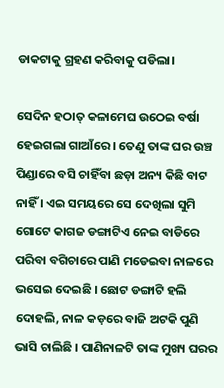ଡାକଟାକୁ ଗ୍ରହଣ କରିବାକୁ ପଡିଲା।

ସେଦିନ ହଠାତ୍ କଳାମେଘ ଉଠେଇ ବର୍ଷା ହେଇଗଲା ଗାଆଁରେ । ତେଣୁ ତାଙ୍କ ଘର ଉଞ୍ଚ ପିଣ୍ଡାରେ ବସି ଚାହିଁବା ଛଡ଼ା ଅନ୍ୟ କିଛି ବାଟ ନାହିଁ । ଏଇ ସମୟରେ ସେ ଦେଖିଲା ସୁମି ଗୋଟେ କାଗଜ ଡଙ୍ଗାଟିଏ ନେଇ ବାଡିରେ ପରିବା ବଗିଚାରେ ପାଣି ମଡେଇବା ନାଳରେ ଭସେଇ ଦେଇଛି । ଛୋଟ ଡଙ୍ଗାଟି ହଲି ଦୋହଲି, ନାଳ କଡ଼ରେ ବାଜି ଅଟକି ପୁଣି ଭାସି ଚାଲିଛି । ପାଣିନାଳଟି ତାଙ୍କ ମୁଖ୍ୟ ଘରର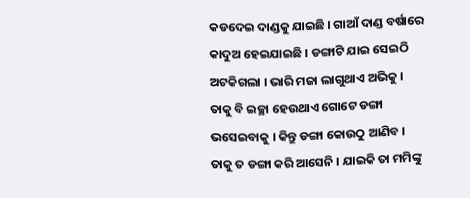କଡଦେଇ ଦାଣ୍ଡକୁ ଯାଇଛି । ଗାଆଁ ଦାଣ୍ଡ ବର୍ଷାରେ କାଦୁଅ ହେଇଯାଇଛି । ଡଙ୍ଗାଟି ଯାଇ ସେଇଠି ଅଟକିଗଲା । ଭାରି ମଜା ଲାଗୁଥାଏ ଅଭିକୁ । ତାକୁ ବି ଇଚ୍ଛା ହେଉଥାଏ ଗୋଟେ ଡଙ୍ଗା ଭସେଇବାକୁ । କିନ୍ତୁ ଡଙ୍ଗା କୋଉଠୁ ଆଣିବ । ତାକୁ ତ ଡଙ୍ଗା କରି ଆସେନି । ଯାଇକି ତା ମମିଙ୍କୁ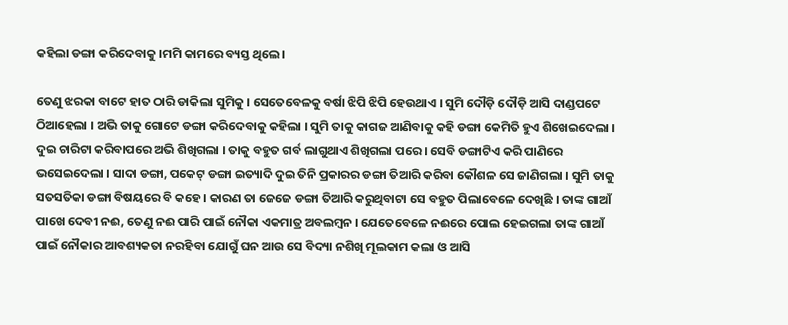କହିଲା ଡଙ୍ଗା କରିଦେବାକୁ ।ମମି କାମରେ ବ୍ୟସ୍ତ ଥିଲେ।

ତେଣୁ ଝରକା ବାଟେ ହାତ ଠାରି ଡାକିଲା ସୁମିକୁ । ସେତେବେଳକୁ ବର୍ଷା ଝିପି ଝିପି ହେଉଥାଏ । ସୁମି ଦୌଡ଼ି ଦୌଡ଼ି ଆସି ଦାଣ୍ଡପଟେ ଠିଆହେଲା । ଅଭି ତାକୁ ଗୋଟେ ଡଙ୍ଗା କରିଦେବାକୁ କହିଲା । ସୁମି ତାକୁ କାଗଜ ଆଣିବାକୁ କହି ଡଙ୍ଗା କେମିତି ହୁଏ ଶିଖେଇଦେଲା । ଦୁଇ ଚାରିଟା କରିବାପରେ ଅଭି ଶିଖିଗଲା । ତାକୁ ବହୁତ ଗର୍ବ ଲାଗୁଥାଏ ଶିଖିଗଲା ପରେ । ସେବି ଡଙ୍ଗାଟିଏ କରି ପାଣିରେ ଭସେଇଦେଲା । ସାଦା ଡଙ୍ଗା, ପକେଟ୍ ଡଙ୍ଗା ଇତ୍ୟାଦି ଦୁଇ ତିନି ପ୍ରକାରର ଡଙ୍ଗା ତିଆରି କରିବା କୌଶଳ ସେ ଜାଣିଗଲା । ସୁମି ତାକୁ ସତସତିକା ଡଙ୍ଗା ବିଷୟରେ ବି କହେ । କାରଣ ତା ଜେଜେ ଡଙ୍ଗା ତିଆରି କରୁଥିବାଟା ସେ ବହୁତ ପିଲାବେଳେ ଦେଖିଛି । ତାଙ୍କ ଗାଆଁ ପାଖେ ଦେବୀ ନଈ, ତେଣୁ ନଈ ପାରି ପାଇଁ ନୌକା ଏକମାତ୍ର ଅବଲମ୍ବନ । ଯେତେବେଳେ ନଈରେ ପୋଲ ହେଇଗଲା ତାଙ୍କ ଗାଆଁ ପାଇଁ ନୌକାର ଆବଶ୍ୟକତା ନରହିବା ଯୋଗୁଁ ଘନ ଆଉ ସେ ବିଦ୍ୟା ନଶିଖି ମୂଲକାମ କଲା ଓ ଆସି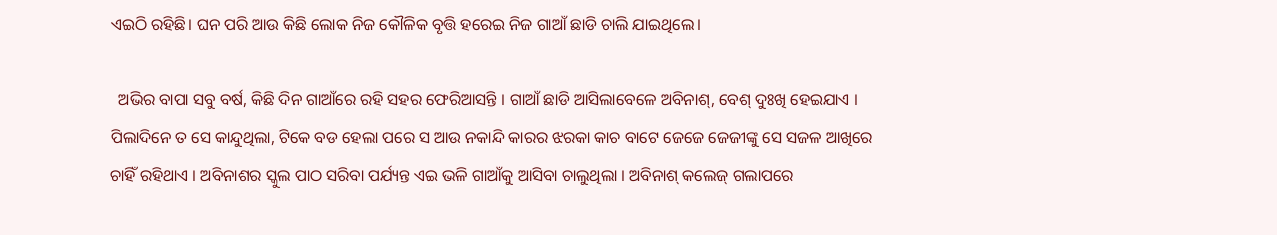ଏଇଠି ରହିଛି। ଘନ ପରି ଆଉ କିଛି ଲୋକ ନିଜ କୌଳିକ ବୃତ୍ତି ହରେଇ ନିଜ ଗାଆଁ ଛାଡି ଚାଲି ଯାଇଥିଲେ।

  ଅଭିର ବାପା ସବୁ ବର୍ଷ, କିଛି ଦିନ ଗାଆଁରେ ରହି ସହର ଫେରିଆସନ୍ତି । ଗାଆଁ ଛାଡି ଆସିଲାବେଳେ ଅବିନାଶ୍, ବେଶ୍ ଦୁଃଖି ହେଇଯାଏ । ପିଲାଦିନେ ତ ସେ କାନ୍ଦୁଥିଲା, ଟିକେ ବଡ ହେଲା ପରେ ସ ଆଉ ନକାନ୍ଦି କାରର ଝରକା କାଚ ବାଟେ ଜେଜେ ଜେଜୀଙ୍କୁ ସେ ସଜଳ ଆଖିରେ ଚାହିଁ ରହିଥାଏ । ଅବିନାଶର ସ୍କୁଲ ପାଠ ସରିବା ପର୍ଯ୍ୟନ୍ତ ଏଇ ଭଳି ଗାଆଁକୁ ଆସିବା ଚାଲୁଥିଲା । ଅବିନାଶ୍ କଲେଜ୍ ଗଲାପରେ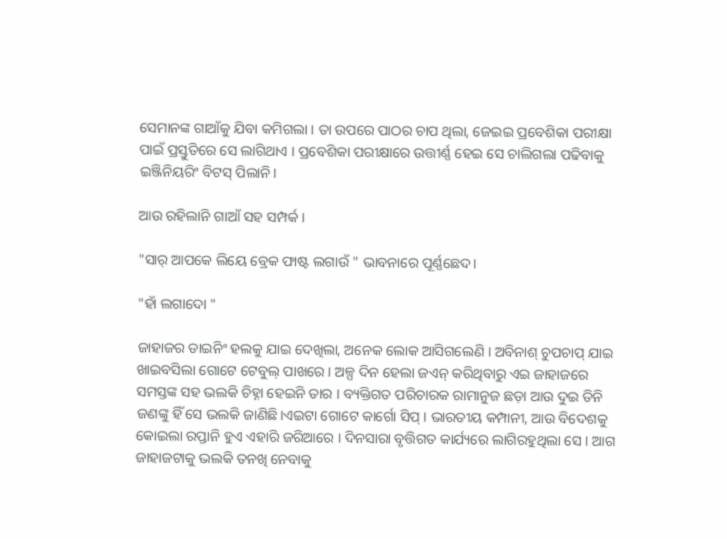ସେମାନଙ୍କ ଗାଆଁକୁ ଯିବା କମିଗଲା । ତା ଉପରେ ପାଠର ଚାପ ଥିଲା, ଜେଇଇ ପ୍ରବେଶିକା ପରୀକ୍ଷା ପାଇଁ ପ୍ରସ୍ତୁତିରେ ସେ ଲାଗିଥାଏ । ପ୍ରବେଶିକା ପରୀକ୍ଷାରେ ଉତ୍ତୀର୍ଣ୍ଣ ହେଇ ସେ ଚାଲିଗଲା ପଢିବାକୁ ଇଞ୍ଜିନିୟରିଂ ବିଟସ୍ ପିଲାନି।

ଆଉ ରହିଲାନି ଗାଆଁ ସହ ସମ୍ପର୍କ ।

"ସାର୍ ଆପକେ ଲିୟେ ବ୍ରେକ ଫାଷ୍ଟ ଲଗାଉଁ " ଭାବନାରେ ପୂର୍ଣ୍ଣଛେଦ।

"ହାଁ ଲଗାଦୋ "

ଜାହାଜର ଡାଇନିଂ ହଲକୁ ଯାଇ ଦେଖିଲା, ଅନେକ ଲୋକ ଆସିଗଲେଣି । ଅବିନାଶ୍ ଚୁପଚାପ୍ ଯାଇ ଖାଇବସିଲା ଗୋଟେ ଟେବୁଲ୍ ପାଖରେ । ଅଳ୍ପ ଦିନ ହେଲା ଜଏନ୍ କରିଥିବାରୁ ଏଇ ଜାହାଜରେ ସମସ୍ତଙ୍କ ସହ ଭଲକି ଚିହ୍ନା ହେଇନି ତାର । ବ୍ୟକ୍ତିଗତ ପରିଚାରକ ରାମାନୁଜ ଛଡ଼ା ଆଉ ଦୁଇ ତିନି ଜଣଙ୍କୁ ହିଁ ସେ ଭଲକି ଜାଣିଛି।ଏଇଟା ଗୋଟେ କାର୍ଗୋ ସିପ୍ । ଭାରତୀୟ କମ୍ପାନୀ, ଆଉ ବିଦେଶକୁ କୋଇଲା ରପ୍ତାନି ହୁଏ ଏହାରି ଜରିଆରେ । ଦିନସାରା ବୃତ୍ତିଗତ କାର୍ଯ୍ୟରେ ଲାଗିରହୁଥିଲା ସେ । ଆଗ ଜାହାଜଟାକୁ ଭଲକି ତନଖି ନେବାକୁ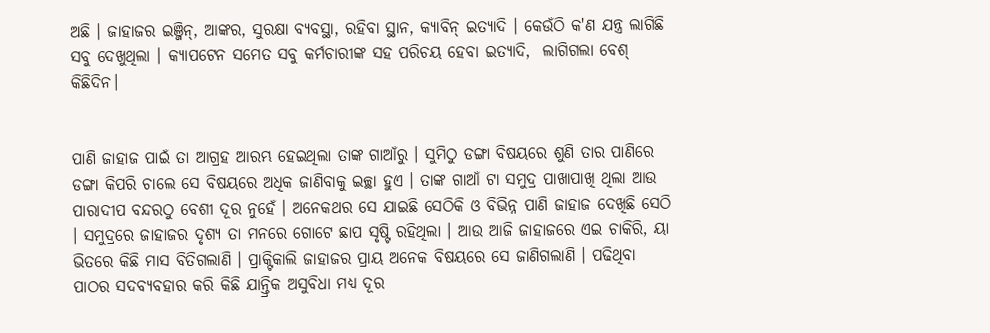ଅଛି । ଜାହାଜର ଇଞ୍ଜିନ୍, ଆଙ୍କର, ସୁରକ୍ଷା ବ୍ୟବସ୍ଥା, ରହିବା ସ୍ଥାନ, କ୍ୟାବିନ୍ ଇତ୍ୟାଦି । କେଉଁଠି କ'ଣ ଯନ୍ତ୍ର ଲାଗିଛି ସବୁ ଦେଖୁଥିଲା । କ୍ୟାପଟେନ ସମେତ ସବୁ କର୍ମଚାରୀଙ୍କ ସହ ପରିଚୟ ହେବା ଇତ୍ୟାଦି,  ଲାଗିଗଲା ବେଶ୍ କିଛିଦିନ।


ପାଣି ଜାହାଜ ପାଇଁ ତା ଆଗ୍ରହ ଆରମ୍ଭ ହେଇଥିଲା ତାଙ୍କ ଗାଆଁରୁ । ସୁମିଠୁ ଡଙ୍ଗା ବିଷୟରେ ଶୁଣି ତାର ପାଣିରେ ଡଙ୍ଗା କିପରି ଚାଲେ ସେ ବିଷୟରେ ଅଧିକ ଜାଣିବାକୁ ଇଚ୍ଛା ହୁଏ । ତାଙ୍କ ଗାଆଁ ଟା ସମୁଦ୍ର ପାଖାପାଖି ଥିଲା ଆଉ ପାରାଦୀପ ବନ୍ଦରଠୁ ବେଶୀ ଦୂର ନୁହେଁ । ଅନେକଥର ସେ ଯାଇଛି ସେଠିକି ଓ ବିଭିନ୍ନ ପାଣି ଜାହାଜ ଦେଖିଛି ସେଠି । ସମୁଦ୍ରରେ ଜାହାଜର ଦୃଶ୍ୟ ତା ମନରେ ଗୋଟେ ଛାପ ସୃଷ୍ଟି ରହିଥିଲା । ଆଉ ଆଜି ଜାହାଜରେ ଏଇ ଚାକିରି, ୟା ଭିତରେ କିଛି ମାସ ବିତିଗଲାଣି । ପ୍ରାକ୍ଟିକାଲି ଜାହାଜର ପ୍ରାୟ ଅନେକ ବିଷୟରେ ସେ ଜାଣିଗଲାଣି । ପଢିଥିବା ପାଠର ସଦବ୍ଯବହାର କରି କିଛି ଯାନ୍ତ୍ରିକ ଅସୁବିଧା ମଧ୍ୟ ଦୂର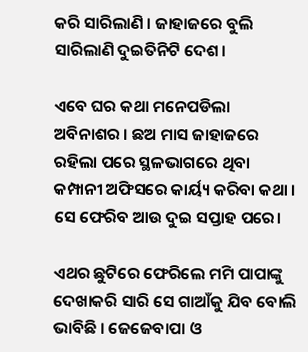କରି ସାରିଲାଣି । ଜାହାଜରେ ବୁଲି ସାରିଲାଣି ଦୁଇତିନିଟି ଦେଶ।

ଏବେ ଘର କଥା ମନେପଡିଲା ଅବିନାଶର । ଛଅ ମାସ ଜାହାଜରେ ରହିଲା ପରେ ସ୍ଥଳଭାଗରେ ଥିବା କମ୍ପାନୀ ଅଫିସରେ କାର୍ୟ୍ୟ କରିବା କଥା । ସେ ଫେରିବ ଆଉ ଦୁଇ ସପ୍ତାହ ପରେ।

ଏଥର ଛୁଟିରେ ଫେରିଲେ ମମି ପାପାଙ୍କୁ ଦେଖାକରି ସାରି ସେ ଗାଆଁକୁ ଯିବ ବୋଲି ଭାବିଛି । ଜେଜେବାପା ଓ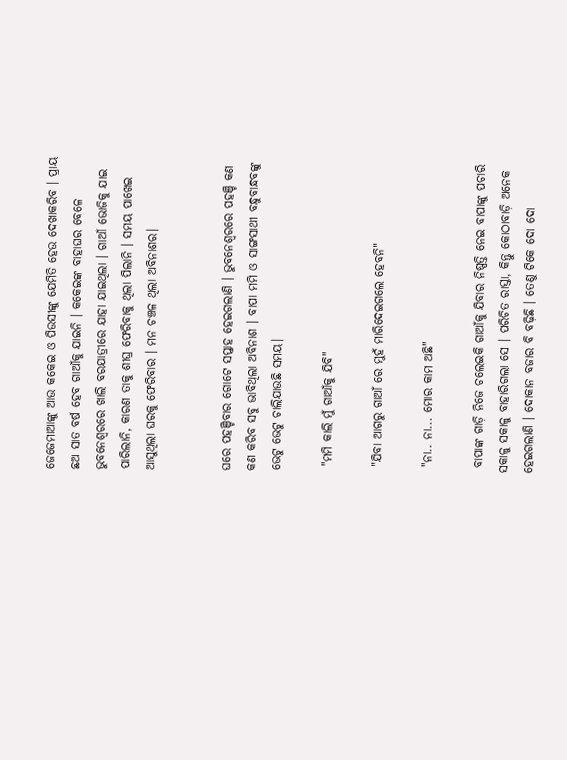ଜେଜେମାଆଙ୍କୁ ଆଉ କକେଇ ଓ ପିଉସୀଙ୍କୁ ଯେମିତି ହେଉ ଦେଖାକରିବ । ପ୍ରାୟ ଛଅ ସାତ ବର୍ଷ ହେବ ଗାଆଁକୁ ଯାଇନି । କକେଇଙ୍କ ବାହାଘର ବେଳେ ଭୁବନେଶ୍ଵରରେ ଖାଲି ବରଯାତ୍ରୀରେ ଯାହା ଯାଇଥିଲା । ଗାଆଁ ଭୋଜିକୁ ଯାଇ ପାରିଲାନି, କାରଣ ତାକୁ ଶୀଘ୍ର ଫେରିବାକୁ ଥିଲା ପିଲାନି । ସମୟ ପାଖେଇ ଆସୁଥିଲା ଘରକୁ ଫେରିବାର । ମନ ଚଞ୍ଚଳ ଥିଲା ଅବିନାଶର।


ଘରେ ପହଞ୍ଚିବାର ଗୋଟେ ସପ୍ତାହ ହେଇଗଲାଣି । ଭୁବନେଶ୍ଵରରେ ପହଞ୍ଚି କଣ କଣ କରିବ ସବୁ ଭାବିଥିଲା ଅବିନାଶ । ବାପା ମମି ଓ ସାଙ୍ଗସାଥୀ ବନ୍ଧୁବାନ୍ଧବଙ୍କୁ ଭେଟୁ ଭେଟୁ ଚାଲିଯାଉଛି ସମୟ।

 "ମମି କାଲି ମୁଁ ଗାଆଁକୁ ଯିବି"

 "ଯିବା ଆଗରୁ ଗାଆଁ ରେ ମୁହଁ ମାରିଦେଇଗଲେ ହେବନି"

 "ନା.. ନା... ମୋର କାମ ଅଛି"

 ବାପାଙ୍କ ଗାଡ଼ି ନିଜେ ଚଲେଇକି ଗାଆଁକୁ ଯିବାର ନିଷ୍ପତ୍ତି ନେଇ ବାପାଙ୍କୁ ପଚାରି ସକାଳୁ ସକାଳୁ ବାହାରିଗଲା ସେ । ପରିଚିତ ରାସ୍ତା, କିନ୍ତୁ କୋଠାବାଡ଼ି ଅନେକ ହେଇଗଲାଣି । ଦୋକାନ ବଜାର ବି ବଢ଼ିଛି । ତେଣୁ ଟିକେ ଦୋ ଦୋ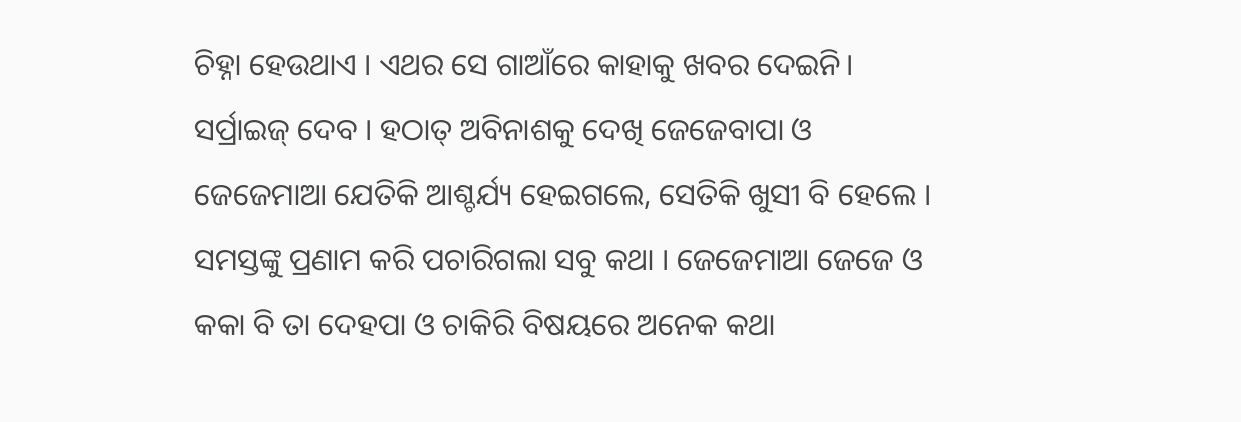ଚିହ୍ନା ହେଉଥାଏ । ଏଥର ସେ ଗାଆଁରେ କାହାକୁ ଖବର ଦେଇନି। ସର୍ପ୍ରାଇଜ୍ ଦେବ । ହଠାତ୍ ଅବିନାଶକୁ ଦେଖି ଜେଜେବାପା ଓ ଜେଜେମାଆ ଯେତିକି ଆଶ୍ଚର୍ଯ୍ୟ ହେଇଗଲେ, ସେତିକି ଖୁସୀ ବି ହେଲେ । ସମସ୍ତଙ୍କୁ ପ୍ରଣାମ କରି ପଚାରିଗଲା ସବୁ କଥା । ଜେଜେମାଆ ଜେଜେ ଓ କକା ବି ତା ଦେହପା ଓ ଚାକିରି ବିଷୟରେ ଅନେକ କଥା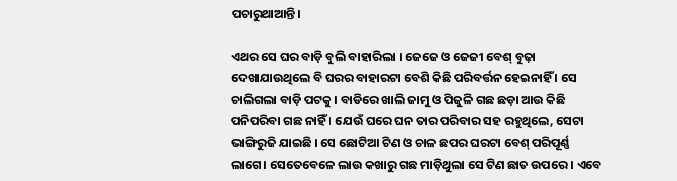ପଚାରୁଥାଆନ୍ତି।

ଏଥର ସେ ଘର ବାଡ଼ି ବୁଲି ବାହାରିଲା । ଜେଜେ ଓ ଜେଜୀ ବେଶ୍ ବୁଢ଼ା ଦେଖାଯାଉଥିଲେ ବି ଘରର ବାହାରଟା ବେଶି କିଛି ପରିବର୍ତ୍ତନ ହେଇନାହିଁ । ସେ ଚାଲିଗଲା ବାଡ଼ି ପଟକୁ । ବାଡିରେ ଖାଲି ଜାମୁ ଓ ପିଜୁଳି ଗଛ ଛଡ଼ା ଆଉ କିଛି ପନିପରିବା ଗଛ ନାହିଁ । ଯେଉଁ ଘରେ ଘନ ତାର ପରିବାର ସହ ରହୁଥିଲେ, ସେଟା ଭାଙ୍ଗିରୁଜି ଯାଇଛି । ସେ ଛୋଟିଆ ଟିଣ ଓ ଚାଳ ଛପର ଘରଟା ବେଶ୍ ପରିପୂର୍ଣ୍ଣ ଲାଗେ। ସେତେବେଳେ ଲାଉ କଖାରୁ ଗଛ ମାଡ଼ିଥୁଲା ସେ ଟିଣ ଛାତ ଉପରେ । ଏବେ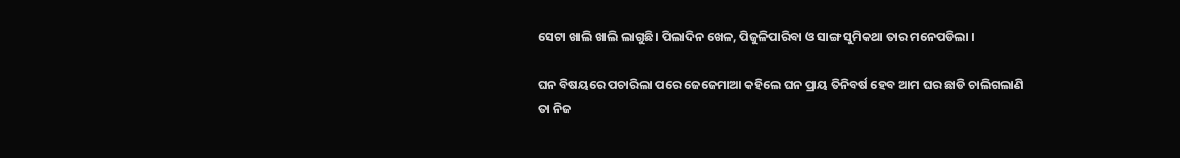ସେଟା ଖାଲି ଖାଲି ଲାଗୁଛି। ପିଲାଦିନ ଖେଳ, ପିଜୁଳିପାରିବା ଓ ସାଙ୍ଗ ସୁମିକଥା ତାର ମନେପଡିଲା ।

ଘନ ବିଷୟରେ ପଚାରିଲା ପରେ ଜେଜେମାଆ କହିଲେ ଘନ ପ୍ରାୟ ତିନିବର୍ଷ ହେବ ଆମ ଘର ଛାଡି ଚାଲିଗଲାଣି ତା ନିଜ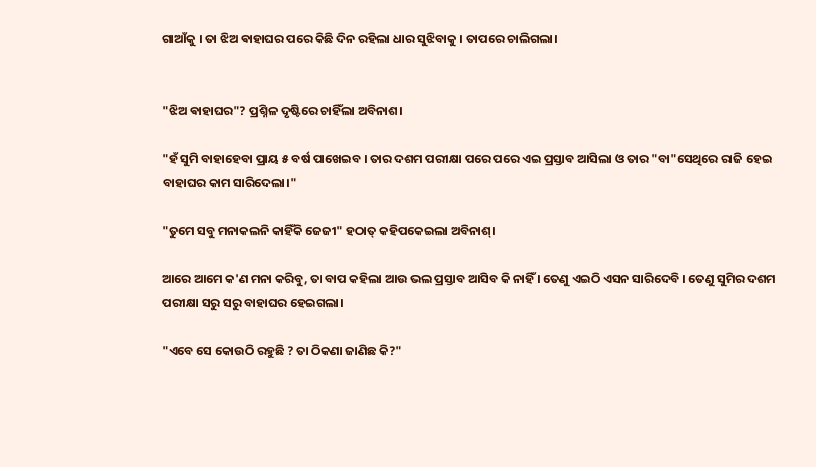ଗାଆଁକୁ । ତା ଝିଅ ଵାହାଘର ପରେ କିଛି ଦିନ ରହିଲା ଧାର ସୁଝିବାକୁ । ତାପରେ ଚାଲିଗଲା।


"ଝିଅ ଵାହାଘର"? ପ୍ରଶ୍ନିଳ ଦୃଷ୍ଟିରେ ଚାହିଁଲା ଅବିନାଶ।

"ହଁ ସୁମି ବାହାହେବା ପ୍ରାୟ ୫ ବର୍ଷ ପାଖେଇବ । ତାର ଦଶମ ପରୀକ୍ଷା ପରେ ପରେ ଏଇ ପ୍ରସ୍ତାବ ଆସିଲା ଓ ତାର "ବା"ସେଥିରେ ରାଜି ହେଇ ବାହାଘର କାମ ସାରିଦେଲା।"

"ତୁମେ ସବୁ ମନାକଲନି କାହିଁକି ଜେଜୀ" ହଠାତ୍ କହିପକେଇଲା ଅବିନାଶ୍।

ଆରେ ଆମେ କ'ଣ ମନା କରିବୁ, ତା ବାପ କହିଲା ଆଉ ଭଲ ପ୍ରସ୍ତାବ ଆସିବ କି ନାହିଁ । ତେଣୁ ଏଇଠି ଏସନ ସାରିଦେବି । ତେଣୁ ସୁମିର ଦଶମ ପରୀକ୍ଷା ସରୁ ସରୁ ବାହାଘର ହେଇଗଲା।

"ଏବେ ସେ କୋଉଠି ରହୁଛି ? ତା ଠିକଣା ଜାଣିଛ କି?"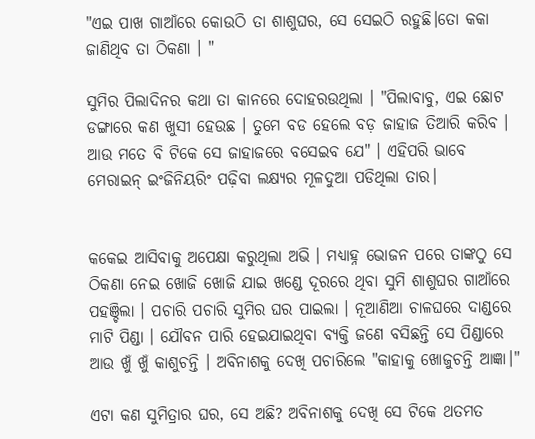"ଏଇ ପାଖ ଗାଆଁରେ କୋଉଠି ତା ଶାଶୁଘର, ସେ ସେଇଠି ରହୁଛି।ତୋ କକା ଜାଣିଥିବ ତା ଠିକଣା । "

ସୁମିର ପିଲାଦିନର କଥା ତା କାନରେ ଦୋହରଉଥିଲା । "ପିଲାବାବୁ, ଏଇ ଛୋଟ ଡଙ୍ଗାରେ କଣ ଖୁସୀ ହେଉଛ । ତୁମେ ବଡ ହେଲେ ବଡ଼ ଜାହାଜ ତିଆରି କରିବ । ଆଉ ମତେ ବି ଟିକେ ସେ ଜାହାଜରେ ବସେଇବ ଯେ" । ଏହିପରି ଭାବେ ମେରାଇନ୍ ଇଂଜିନିୟରିଂ ପଢ଼ିବା ଲକ୍ଷ୍ୟର ମୂଳଦୁଆ ପଡିଥିଲା ତାର।


କକେଇ ଆସିବାକୁ ଅପେକ୍ଷା କରୁଥିଲା ଅଭି । ମଧ୍ୟାହ୍ନ ଭୋଜନ ପରେ ତାଙ୍କଠୁ ସେ ଠିକଣା ନେଇ ଖୋଜି ଖୋଜି ଯାଇ ଖଣ୍ଡେ ଦୂରରେ ଥିବା ସୁମି ଶାଶୁଘର ଗାଆଁରେ ପହଞ୍ଚିଲା । ପଚାରି ପଚାରି ସୁମିର ଘର ପାଇଲା । ନୂଆଣିଆ ଚାଳଘରେ ଦାଣ୍ଡରେ ମାଟି ପିଣ୍ଡା । ଯୌବନ ପାରି ହେଇଯାଇଥିବା ବ୍ୟକ୍ତି ଜଣେ ବସିଛନ୍ତି ସେ ପିଣ୍ଡାରେ ଆଉ ଖୁଁ ଖୁଁ କାଶୁଚନ୍ତି । ଅବିନାଶକୁ ଦେଖି ପଚାରିଲେ "କାହାକୁ ଖୋଜୁଚନ୍ତି ଆଜ୍ଞା।"

ଏଟା କଣ ସୁମିତ୍ରାର ଘର, ସେ ଅଛି? ଅବିନାଶକୁ ଦେଖି ସେ ଟିକେ ଥତମତ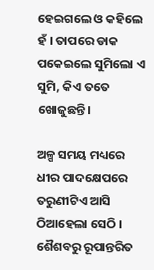ହେଇଗଲେ ଓ କହିଲେ ହଁ । ତାପରେ ଡାକ ପକେଇଲେ ସୁମିଲୋ ଏ ସୁମି, କିଏ ତତେ ଖୋଜୁଛନ୍ତି।

ଅଳ୍ପ ସମୟ ମଧ୍ୟରେ ଧୀର ପାଦକ୍ଷେପରେ ତରୁଣୀଟିଏ ଆସି ଠିଆହେଲା ସେଠି । ଶୈଶବରୁ ରୂପାନ୍ତରିତ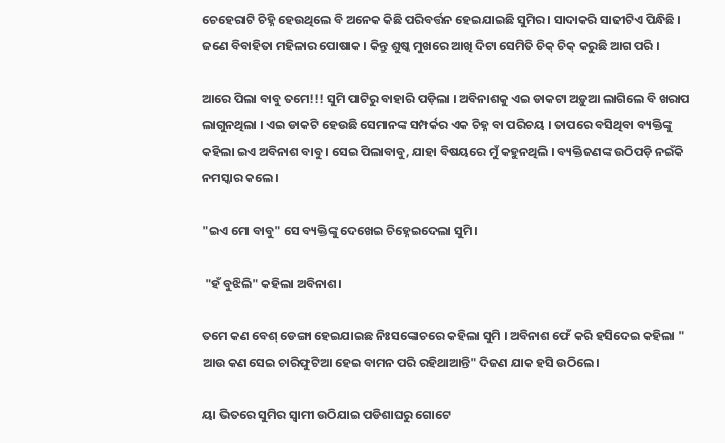ଚେହେରାଟି ଚିହ୍ନି ହେଉଥିଲେ ବି ଅନେକ କିଛି ପରିବର୍ତ୍ତନ ହେଇଯାଇଛି ସୁମିର । ସାଦାକରି ସାଢୀଟିଏ ପିନ୍ଧିଛି । ଜଣେ ବିବାହିତା ମହିଳାର ପୋଷାକ । କିନ୍ତୁ ଶୁଷ୍କ ମୁଖରେ ଆଖି ଦିଟା ସେମିତି ଚିକ୍ ଚିକ୍ କରୁଛି ଆଗ ପରି ।

ଆରେ ପିଲା ବାବୁ ତମେ!!! ସୁମି ପାଟିରୁ ବାହାରି ପଡ଼ିଲା । ଅବିନାଶକୁ ଏଇ ଡାକଟା ଅଡ଼ୁଆ ଲାଗିଲେ ବି ଖରାପ ଲାଗୁନଥିଲା । ଏଇ ଡାକଟି ହେଉଛି ସେମାନଙ୍କ ସମ୍ପର୍କର ଏକ ଚିହ୍ନ ବା ପରିଚୟ । ତାପରେ ବସିଥିବା ବ୍ୟକ୍ତିଙ୍କୁ କହିଲା ଇଏ ଅବିନାଶ ବାବୁ । ସେଇ ପିଲାବାବୁ, ଯାହା ବିଷୟରେ ମୁଁ କହୁନଥିଲି । ବ୍ୟକ୍ତିଜଣଙ୍କ ଉଠିପଡ଼ି ନଇଁକି ନମସ୍କାର କଲେ।

"ଇଏ ମୋ ବାବୁ" ସେ ବ୍ୟକ୍ତିଙ୍କୁ ଦେଖେଇ ଚିହ୍ନେଇଦେଲା ସୁମି।

 "ହଁ ବୁଝିଲି" କହିଲା ଅବିନାଶ।

ତମେ କଣ ବେଶ୍ ଡେଙ୍ଗା ହେଇଯାଇଛ ନିଃସଙ୍କୋଚରେ କହିଲା ସୁମି । ଅବିନାଶ ଫେଁ କରି ହସିଦେଇ କହିଲା " ଆଉ କଣ ସେଇ ଚାରିଫୁଟିଆ ହେଇ ବାମନ ପରି ରହିଥାଆନ୍ତି" ଦିଜଣ ଯାକ ହସି ଉଠିଲେ।

ୟା ଭିତରେ ସୁମିର ସ୍ୱାମୀ ଉଠିଯାଇ ପଡିଶାଘରୁ ଗୋଟେ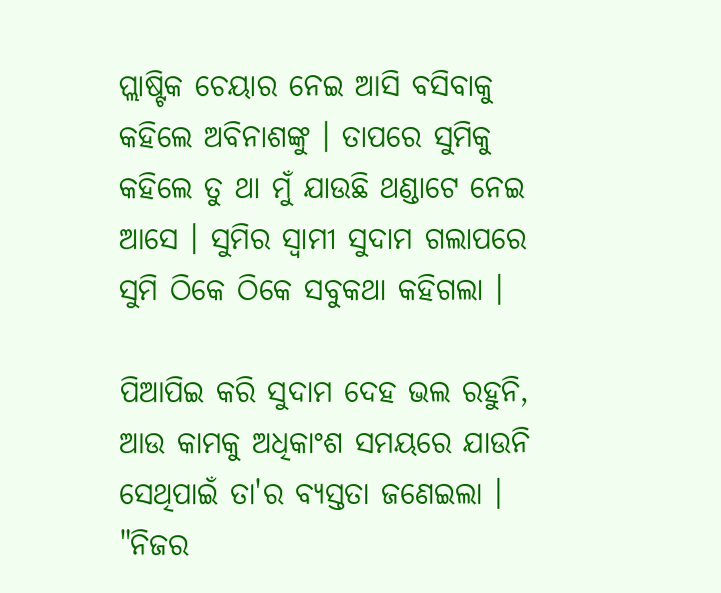ପ୍ଲାଷ୍ଟିକ ଚେୟାର ନେଇ ଆସି ବସିବାକୁ କହିଲେ ଅବିନାଶଙ୍କୁ । ତାପରେ ସୁମିକୁ କହିଲେ ତୁ ଥା ମୁଁ ଯାଉଛି ଥଣ୍ଡାଟେ ନେଇ ଆସେ । ସୁମିର ସ୍ୱାମୀ ସୁଦାମ ଗଲାପରେ ସୁମି ଠିକେ ଠିକେ ସବୁକଥା କହିଗଲା ।

ପିଆପିଇ କରି ସୁଦାମ ଦେହ ଭଲ ରହୁନି, ଆଉ କାମକୁ ଅଧିକାଂଶ ସମୟରେ ଯାଉନି ସେଥିପାଇଁ ତା'ର ବ୍ୟସ୍ତତା ଜଣେଇଲା । "ନିଜର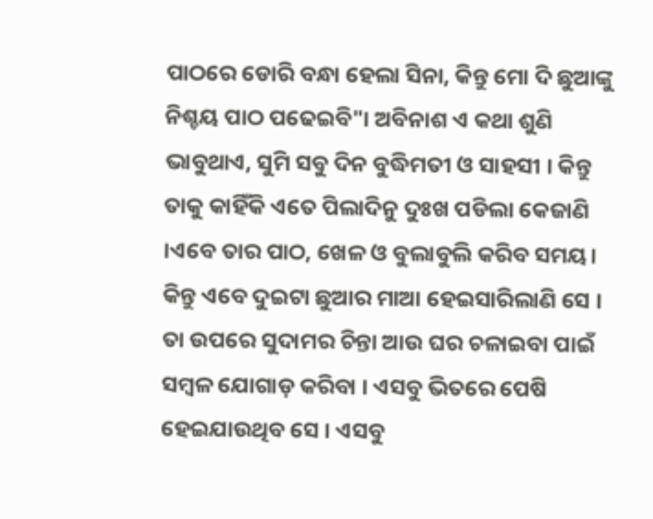ପାଠରେ ଡୋରି ବନ୍ଧା ହେଲା ସିନା, କିନ୍ତୁ ମୋ ଦି ଛୁଆଙ୍କୁ ନିଶ୍ଚୟ ପାଠ ପଢେଇବି"। ଅବିନାଶ ଏ କଥା ଶୁଣି ଭାବୁଥାଏ, ସୁମି ସବୁ ଦିନ ବୁଦ୍ଧିମତୀ ଓ ସାହସୀ । କିନ୍ତୁ ତାକୁ କାହିଁକି ଏତେ ପିଲାଦିନୁ ଦୁଃଖ ପଡିଲା କେଜାଣି ।ଏବେ ତାର ପାଠ, ଖେଳ ଓ ବୁଲାବୁଲି କରିବ ସମୟ। କିନ୍ତୁ ଏବେ ଦୁଇଟା ଛୁଆର ମାଆ ହେଇସାରିଲାଣି ସେ । ତା ଉପରେ ସୁଦାମର ଚିନ୍ତା ଆଉ ଘର ଚଳାଇବା ପାଇଁ ସମ୍ବଳ ଯୋଗାଡ଼ କରିବା । ଏସବୁ ଭିତରେ ପେଷି ହେଇଯାଉଥିବ ସେ । ଏସବୁ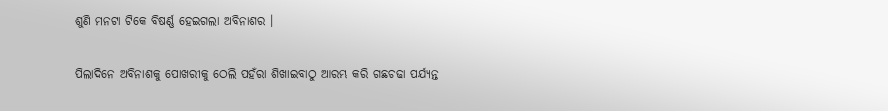ଶୁଣି ମନଟା ଟିକେ ବିଷର୍ଣ୍ଣ ହେଇଗଲା ଅବିନାଶର ।

ପିଲାଦିନେ ଅବିନାଶକୁ ପୋଖରୀକୁ ଠେଲି ପହଁରା ଶିଖାଇବାଠୁ ଆରମ୍ଭ କରି ଗଛଚଢା ପର୍ଯ୍ୟନ୍ତ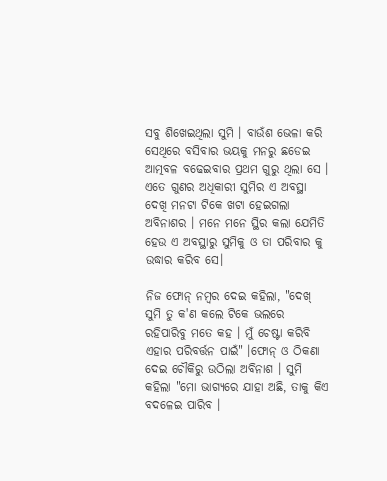ସବୁ ଶିଖେଇଥିଲା ସୁମି । ବାଉଁଶ ଭେଳା କରି ସେଥିରେ ବସିବାର ଭୟକୁ ମନରୁ ଛଡେଇ ଆତ୍ମବଳ ବଢେଇବାର ପ୍ରଥମ ଗୁରୁ ଥିଲା ସେ । ଏତେ ଗୁଣର ଅଧିକାରୀ ସୁମିର ଏ ଅବସ୍ଥା ଦେଖି ମନଟା ଟିକେ ଖଟା ହେଇଗଲା ଅବିନାଶର । ମନେ ମନେ ସ୍ଥିର କଲା ଯେମିତି ହେଉ ଏ ଅବସ୍ଥାରୁ ସୁମିକୁ ଓ ତା ପରିବାର କୁ ଉଦ୍ଧାର କରିବ ସେ।

ନିଜ ଫୋନ୍ ନମ୍ବର ଦେଇ କହିଲା, "ଦେଖ୍ ସୁମି ତୁ କ'ଣ କଲେ ଟିକେ ଭଲରେ ରହିପାରିବୁ ମତେ କହ । ମୁଁ ଚେଷ୍ଟା କରିବି ଏହାର ପରିବର୍ତ୍ତନ ପାଇଁ" ।ଫୋନ୍ ଓ ଠିକଣା  ଦେଇ ଚୌକିରୁ ଉଠିଲା ଅବିନାଶ । ସୁମି କହିଲା "ମୋ ଭାଗ୍ୟରେ ଯାହା ଅଛି, ତାକୁ କିଏ ବଦଳେଇ ପାରିବ ।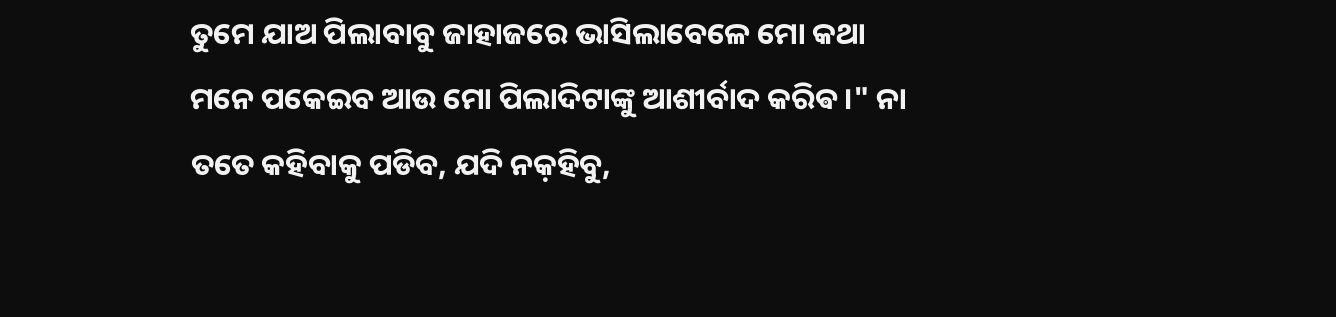ତୁମେ ଯାଅ ପିଲାବାବୁ ଜାହାଜରେ ଭାସିଲାବେଳେ ମୋ କଥା ମନେ ପକେଇବ ଆଉ ମୋ ପିଲାଦିଟାଙ୍କୁ ଆଶୀର୍ବାଦ କରିଵ।" ନା ତତେ କହିବାକୁ ପଡିବ, ଯଦି ନକ଼ହିବୁ,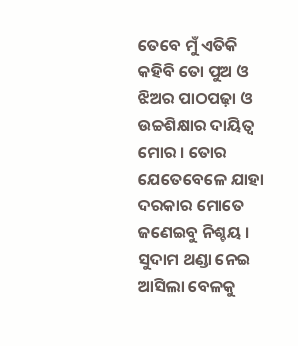ତେବେ ମୁଁ ଏତିକି କହିବି ତୋ ପୁଅ ଓ ଝିଅର ପାଠପଢ଼ା ଓ ଉଚ୍ଚଶିକ୍ଷାର ଦାୟିତ୍ୱ ମୋର । ତୋର ଯେତେବେଳେ ଯାହା ଦରକାର ମୋତେ ଜଣେଇବୁ ନିଶ୍ଚୟ । ସୁଦାମ ଥଣ୍ଡା ନେଇ ଆସିଲା ବେଳକୁ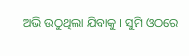ଅଭି ଉଠୁଥିଲା ଯିବାକୁ । ସୁମି ଓଠରେ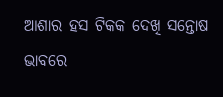ଆଶାର ହସ ଟିକକ ଦେଖି ସନ୍ତୋଷ ଭାବରେ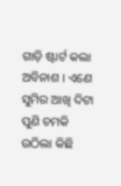ଗାଡ଼ି ଷ୍ଟାର୍ଟ କଲା ଅବିନାଶ । ଏଣେ ସୁମିର ଆଖି ଦିଟା ପୁଣି ଚମକି ଉଠିଲା କିଛି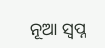ନୂଆ ସ୍ୱପ୍ନ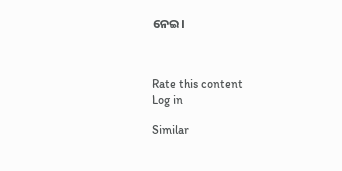ନେଇ।



Rate this content
Log in

Similar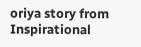oriya story from Inspirational